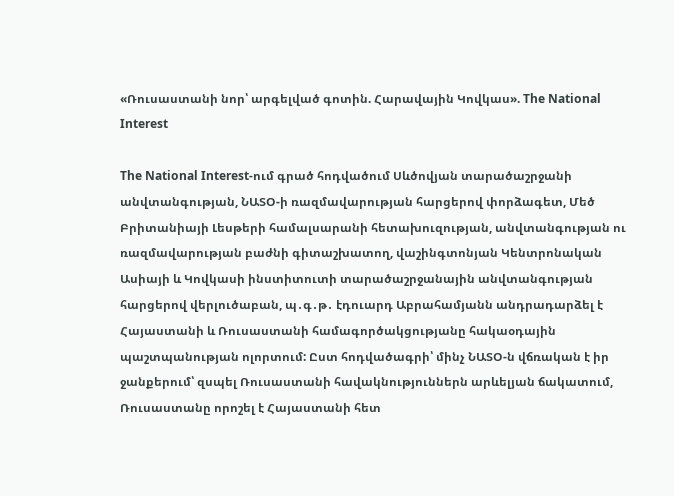«Ռուսաստանի նոր՝ արգելված գոտին. Հարավային Կովկաս». The National Interest

The National Interest-ում գրած հոդվածում Սևծովյան տարածաշրջանի անվտանգության, ՆԱՏՕ-ի ռազմավարության հարցերով փորձագետ, Մեծ Բրիտանիայի Լեսթերի համալսարանի հետախուզության, անվտանգության ու ռազմավարության բաժնի գիտաշխատող, վաշինգտոնյան Կենտրոնական Ասիայի և Կովկասի ինստիտուտի տարածաշրջանային անվտանգության հարցերով վերլուծաբան, պ․գ․թ․ էդուարդ Աբրահամյանն անդրադարձել է Հայաստանի և Ռուսաստանի համագործակցությանը հակաօդային պաշտպանության ոլորտում: Ըստ հոդվածագրի՝ մինչ ՆԱՏՕ-ն վճռական է իր ջանքերում՝ զսպել Ռուսաստանի հավակնություններն արևելյան ճակատում, Ռուսաստանը որոշել է Հայաստանի հետ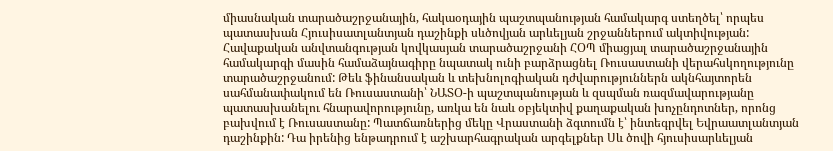միասնական տարածաշրջանային, հակաօդային պաշտպանության համակարգ ստեղծել՝ որպես պատասխան Հյուսիսատլանտյան դաշինքի սևծովյան արևելյան շրջաններում ակտիվության: Հավաքական անվտանգության կովկասյան տարածաշրջանի ՀՕՊ միացյալ տարածաշրջանային համակարգի մասին համաձայնագիրը նպատակ ունի բարձրացնել Ռուսաստանի վերահսկողությունը տարածաշրջանում: Թեև ֆինանսական և տեխնոլոգիական դժվարություններն ակնհայտորեն սահմանափակում են Ռուսաստանի՝ ՆԱՏՕ-ի պաշտպանության և զսպման ռազմավարությանը պատասխանելու հնարավորությունը, առկա են նաև օբյեկտիվ քաղաքական խոչընդոտներ, որոնց բախվում է Ռուսաստանը: Պատճառներից մեկը Վրաստանի ձգտումն է՝ ինտեգրվել Եվրաատլանտյան դաշինքին: Դա իրենից ենթադրում է աշխարհագրական արգելքներ Սև ծովի հյուսիսարևելյան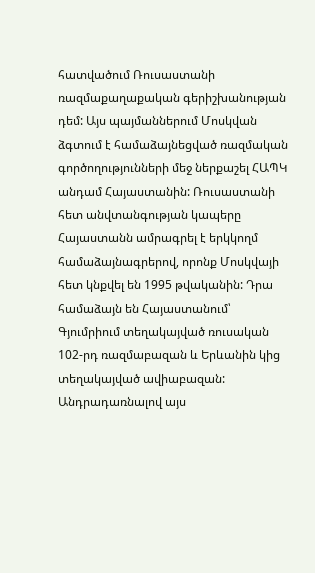հատվածում Ռուսաստանի ռազմաքաղաքական գերիշխանության դեմ: Այս պայմաններում Մոսկվան ձգտում է համաձայնեցված ռազմական գործողությունների մեջ ներքաշել ՀԱՊԿ անդամ Հայաստանին: Ռուսաստանի հետ անվտանգության կապերը Հայաստանն ամրագրել է երկկողմ համաձայնագրերով, որոնք Մոսկվայի հետ կնքվել են 1995 թվականին: Դրա համաձայն են Հայաստանում՝ Գյումրիում տեղակայված ռուսական 102-րդ ռազմաբազան և Երևանին կից տեղակայված ավիաբազան: Անդրադառնալով այս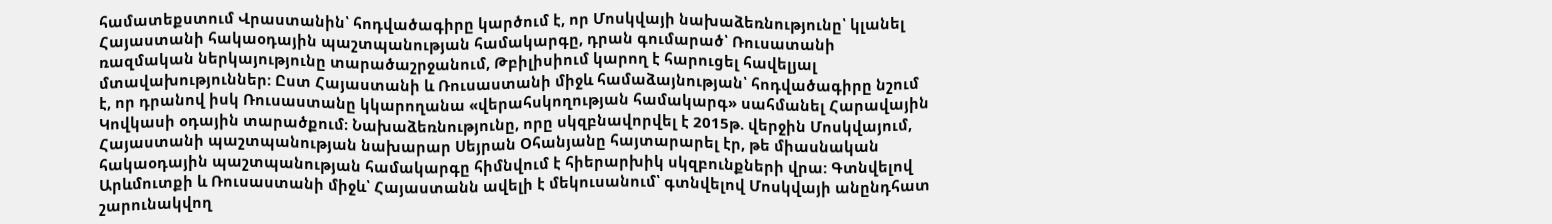համատեքստում Վրաստանին՝ հոդվածագիրը կարծում է, որ Մոսկվայի նախաձեռնությունը՝ կլանել Հայաստանի հակաօդային պաշտպանության համակարգը, դրան գումարած՝ Ռուսատանի ռազմական ներկայությունը տարածաշրջանում, Թբիլիսիում կարող է հարուցել հավելյալ մտավախություններ: Ըստ Հայաստանի և Ռուսաստանի միջև համաձայնության՝ հոդվածագիրը նշում է, որ դրանով իսկ Ռուսաստանը կկարողանա «վերահսկողության համակարգ» սահմանել Հարավային Կովկասի օդային տարածքում։ Նախաձեռնությունը, որը սկզբնավորվել է 2015թ. վերջին Մոսկվայում, Հայաստանի պաշտպանության նախարար Սեյրան Օհանյանը հայտարարել էր, թե միասնական հակաօդային պաշտպանության համակարգը հիմնվում է հիերարխիկ սկզբունքների վրա: Գտնվելով Արևմուտքի և Ռուսաստանի միջև՝ Հայաստանն ավելի է մեկուսանում՝ գտնվելով Մոսկվայի անընդհատ շարունակվող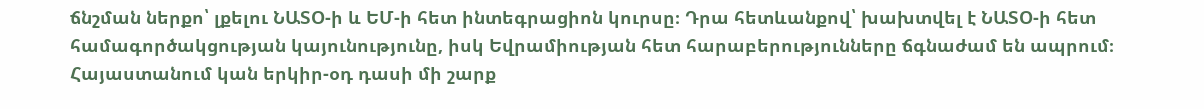ճնշման ներքո՝ լքելու ՆԱՏՕ-ի և ԵՄ-ի հետ ինտեգրացիոն կուրսը։ Դրա հետևանքով՝ խախտվել է ՆԱՏՕ-ի հետ համագործակցության կայունությունը, իսկ Եվրամիության հետ հարաբերությունները ճգնաժամ են ապրում։ Հայաստանում կան երկիր-օդ դասի մի շարք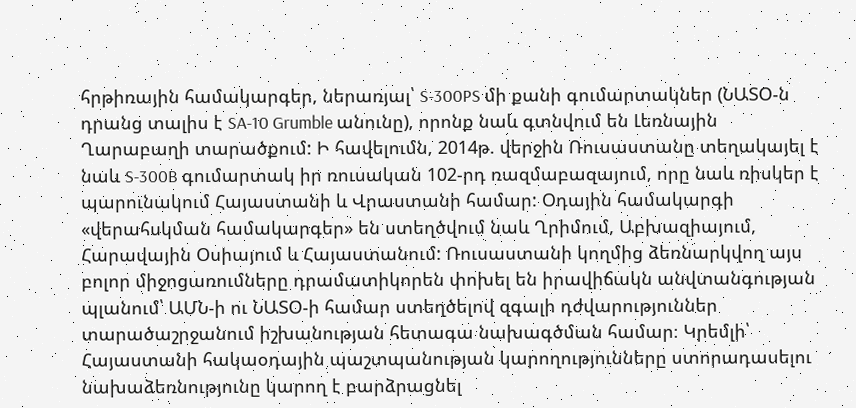հրթիռային համակարգեր, ներառյալ՝ S-300PS մի քանի գումարտակներ (ՆԱՏՕ-ն դրանց տալիս է SA-10 Grumble անունը), որոնք նաև գտնվում են Լեռնային Ղարաբաղի տարածքում: Ի հավելումն, 2014թ. վերջին Ռուսաստանը տեղակայել է նաև S-300B գումարտակ իր ռուսական 102-րդ ռազմաբազայում, որը նաև ռիսկեր է պարունակում Հայաստանի և Վրաստանի համար: Օդային համակարգի «վերահսկման համակարգեր» են ստեղծվում նաև Ղրիմում, Աբխազիայում, Հարավային Օսիայում և Հայաստանում: Ռուսաստանի կողմից ձեռնարկվող այս բոլոր միջոցառումները դրամատիկորեն փոխել են իրավիճակն անվտանգության պլանում՝ ԱՄՆ-ի ու ՆԱՏՕ-ի համար ստեղծելով զգալի դժվարություններ տարածաշրջանում իշխանության հետագա նախագծման համար։ Կրեմլի՝ Հայաստանի հակաօդային պաշտպանության կարողությունները ստորադասելու նախաձեռնությունը կարող է բարձրացնել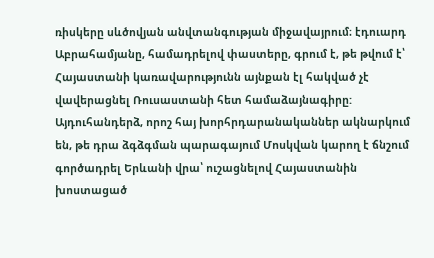ռիսկերը սևծովյան անվտանգության միջավայրում։ էդուարդ Աբրահամյանը, համադրելով փաստերը, գրում է, թե թվում է՝ Հայաստանի կառավարությունն այնքան էլ հակված չէ վավերացնել Ռուսաստանի հետ համաձայնագիրը: Այդուհանդերձ, որոշ հայ խորհրդարանականներ ակնարկում են, թե դրա ձգձգման պարագայում Մոսկվան կարող է ճնշում գործադրել Երևանի վրա՝ ուշացնելով Հայաստանին խոստացած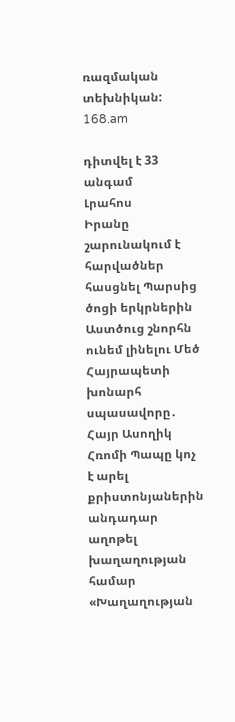ռազմական տեխնիկան: 168.am

դիտվել է 33 անգամ
Լրահոս
Իրանը շարունակում է հարվածներ հասցնել Պարսից ծոցի երկրներին Աստծուց շնորհն ունեմ լինելու Մեծ Հայրապետի խոնարհ սպասավորը․ Հայր Ասողիկ Հռոմի Պապը կոչ է արել քրիստոնյաներին անդադար աղոթել խաղաղության համար «Խաղաղության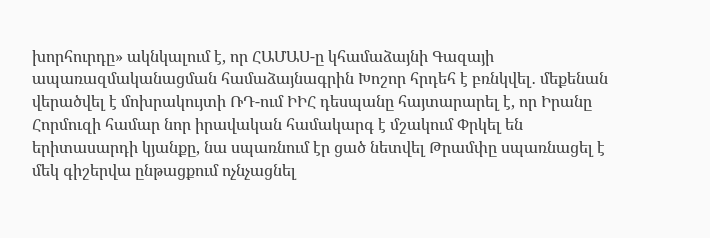խորհուրդը» ակնկալում է, որ ՀԱՄԱՍ-ը կհամաձայնի Գազայի ապառազմականացման համաձայնագրին Խոշոր հրդեհ է բռնկվել․ մեքենան վերածվել է մոխրակույտի ՌԴ-ում ԻԻՀ դեսպանը հայտարարել է, որ Իրանը Հորմուզի համար նոր իրավական համակարգ է մշակում Փրկել են երիտասարդի կյանքը, նա սպառնում էր ցած նետվել Թրամփը սպառնացել է մեկ գիշերվա ընթացքում ոչնչացնել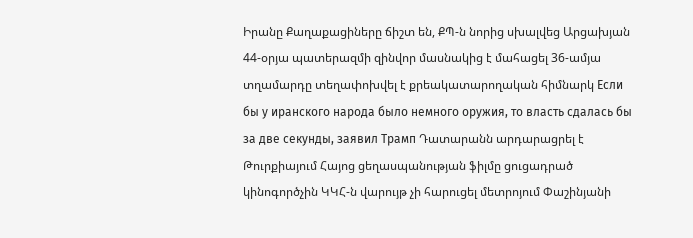Իրանը Քաղաքացիները ճիշտ են, ՔՊ-ն նորից սխալվեց Արցախյան 44-օրյա պատերազմի զինվոր մասնակից է մահացել 36-ամյա տղամարդը տեղափոխվել է քրեակատարողական հիմնարկ Если бы у иранского народа было немного оружия, то власть сдалась бы за две секунды, заявил Трамп Դատարանն արդարացրել է Թուրքիայում Հայոց ցեղասպանության ֆիլմը ցուցադրած կինոգործչին ԿԿՀ-ն վարույթ չի հարուցել մետրոյում Փաշինյանի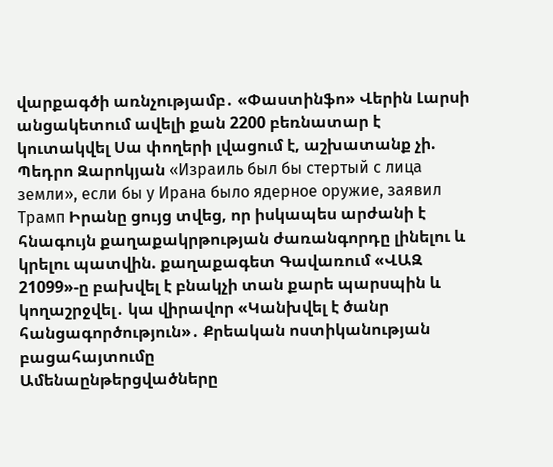վարքագծի առնչությամբ․ «Փաստինֆո» Վերին Լարսի անցակետում ավելի քան 2200 բեռնատար է կուտակվել Սա փողերի լվացում է, աշխատանք չի. Պեդրո Զարոկյան «Израиль был бы стертый с лица земли», если бы у Ирана было ядерное оружие, заявил Трамп Իրանը ցույց տվեց, որ իսկապես արժանի է հնագույն քաղաքակրթության ժառանգորդը լինելու և կրելու պատվին. քաղաքագետ Գավառում «ՎԱԶ 21099»-ը բախվել է բնակչի տան քարե պարսպին և կողաշրջվել․ կա վիրավոր «Կանխվել է ծանր հանցագործություն»․ Քրեական ոստիկանության բացահայտումը
Ամենաընթերցվածները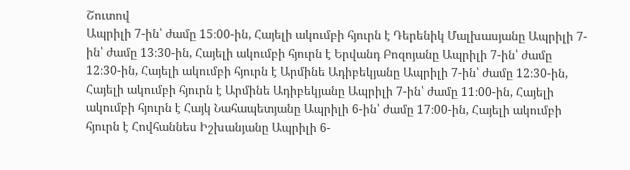Շուտով
Ապրիլի 7-ին՝ ժամը 15։00-ին, Հայելի ակումբի հյուրն է Դերենիկ Մալխասյանը Ապրիլի 7-ին՝ ժամը 13։30-ին, Հայելի ակումբի հյուրն է Երվանդ Բոզոյանը Ապրիլի 7-ին՝ ժամը 12։30-ին, Հայելի ակումբի հյուրն է Արմինե Ադիբեկյանը Ապրիլի 7-ին՝ ժամը 12։30-ին, Հայելի ակումբի հյուրն է Արմինե Ադիբեկյանը Ապրիլի 7-ին՝ ժամը 11։00-ին, Հայելի ակումբի հյուրն է Հայկ Նահապետյանը Ապրիլի 6-ին՝ ժամը 17։00-ին, Հայելի ակումբի հյուրն է Հովհաննես Իշխանյանը Ապրիլի 6-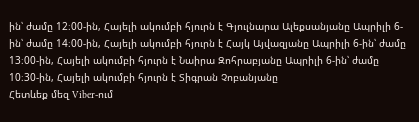ին՝ ժամը 12։00-ին, Հայելի ակումբի հյուրն է Գյուլնարա Ալեքսանյանը Ապրիլի 6-ին՝ ժամը 14։00-ին, Հայելի ակումբի հյուրն է Հայկ Այվազյանը Ապրիլի 6-ին՝ ժամը 13։00-ին, Հայելի ակումբի հյուրն է Նաիրա Զոհրաբյանը Ապրիլի 6-ին՝ ժամը 10։30-ին, Հայելի ակումբի հյուրն է Տիգրան Չոբանյանը
Հետևեք մեզ Viber-ում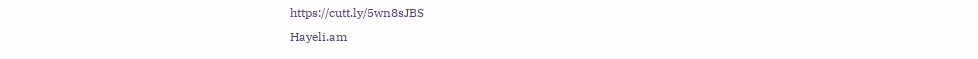https://cutt.ly/5wn8sJBS
Hayeli.am